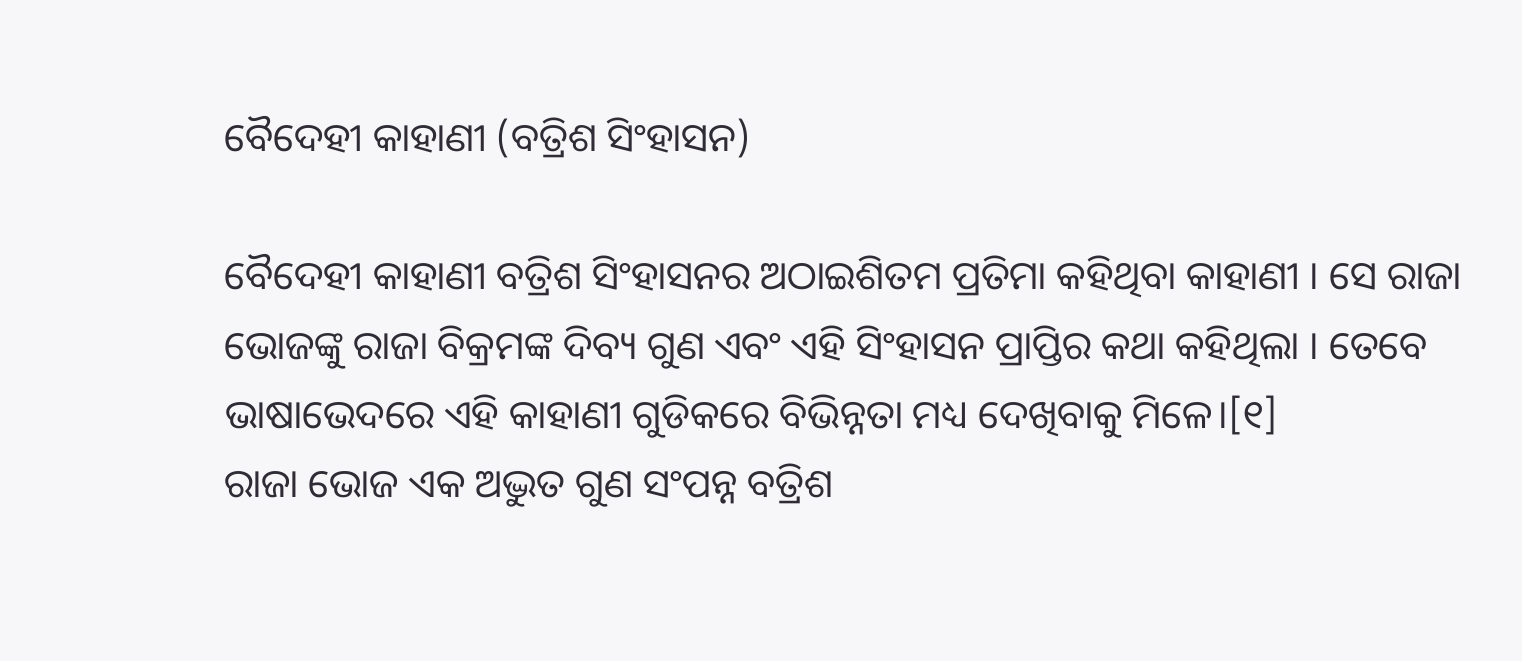ବୈଦେହୀ କାହାଣୀ (ବତ୍ରିଶ ସିଂହାସନ)

ବୈଦେହୀ କାହାଣୀ ବତ୍ରିଶ ସିଂହାସନର ଅଠାଇଶିତମ ପ୍ରତିମା କହିଥିବା କାହାଣୀ । ସେ ରାଜା ଭୋଜଙ୍କୁ ରାଜା ବିକ୍ରମଙ୍କ ଦିବ୍ୟ ଗୁଣ ଏବଂ ଏହି ସିଂହାସନ ପ୍ରାପ୍ତିର କଥା କହିଥିଲା । ତେବେ ଭାଷାଭେଦରେ ଏହି କାହାଣୀ ଗୁଡିକରେ ବିଭିନ୍ନତା ମଧ୍ୟ ଦେଖିବାକୁ ମିଳେ।[୧]
ରାଜା ଭୋଜ ଏକ ଅଦ୍ଭୁତ ଗୁଣ ସଂପନ୍ନ ବତ୍ରିଶ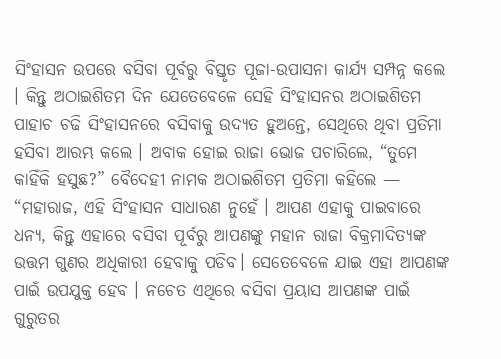ସିଂହାସନ ଉପରେ ବସିବା ପୂର୍ବରୁ ବିସ୍ତୃତ ପୂଜା-ଉପାସନା କାର୍ଯ୍ୟ ସମ୍ପନ୍ନ କଲେ । କିନ୍ତୁ ଅଠାଇଶିତମ ଦିନ ଯେତେବେଳେ ସେହି ସିଂହାସନର ଅଠାଇଶିତମ ପାହାଚ ଚଢି ସିଂହାସନରେ ବସିବାକୁ ଉଦ୍ୟତ ହୁଅନ୍ତେ, ସେଥିରେ ଥିବା ପ୍ରତିମା ହସିବା ଆରମ୍ଭ କଲେ । ଅବାକ ହୋଇ ରାଜା ଭୋଜ ପଚାରିଲେ, “ତୁମେ କାହିଁକି ହସୁଛ?” ବୈଦେହୀ ନାମକ ଅଠାଇଶିତମ ପ୍ରତିମା କହିଲେ — “ମହାରାଜ, ଏହି ସିଂହାସନ ସାଧାରଣ ନୁହେଁ । ଆପଣ ଏହାକୁ ପାଇବାରେ ଧନ୍ୟ, କିନ୍ତୁ ଏହାରେ ବସିବା ପୂର୍ବରୁ ଆପଣଙ୍କୁ ମହାନ ରାଜା ବିକ୍ରମାଦିତ୍ୟଙ୍କ ଉତ୍ତମ ଗୁଣର ଅଧିକାରୀ ହେବାକୁ ପଡିବ। ସେତେବେଳେ ଯାଇ ଏହା ଆପଣଙ୍କ ପାଇଁ ଉପଯୁକ୍ତ ହେବ । ନଚେତ ଏଥିରେ ବସିବା ପ୍ରୟାସ ଆପଣଙ୍କ ପାଇଁ ଗୁରୁତର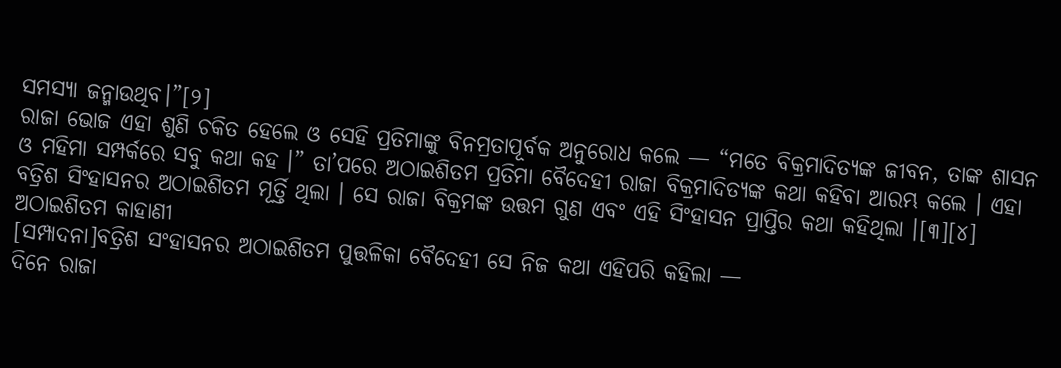ସମସ୍ୟା ଜନ୍ମାଉଥିବ।”[୨]
ରାଜା ଭୋଜ ଏହା ଶୁଣି ଚକିତ ହେଲେ ଓ ସେହି ପ୍ରତିମାଙ୍କୁ ବିନମ୍ରତାପୂର୍ବକ ଅନୁରୋଧ କଲେ — “ମତେ ବିକ୍ରମାଦିତ୍ୟଙ୍କ ଜୀବନ, ତାଙ୍କ ଶାସନ ଓ ମହିମା ସମ୍ପର୍କରେ ସବୁ କଥା କହ ।” ତା’ପରେ ଅଠାଇଶିତମ ପ୍ରତିମା ବୈଦେହୀ ରାଜା ବିକ୍ରମାଦିତ୍ୟଙ୍କ କଥା କହିବା ଆରମ୍ଭ କଲେ । ଏହା ବତ୍ରିଶ ସିଂହାସନର ଅଠାଇଶିତମ ମୂର୍ତ୍ତି ଥିଲା । ସେ ରାଜା ବିକ୍ରମଙ୍କ ଉତ୍ତମ ଗୁଣ ଏବଂ ଏହି ସିଂହାସନ ପ୍ରାପ୍ତିର କଥା କହିଥିଲା ।[୩][୪]
ଅଠାଇଶିତମ କାହାଣୀ
[ସମ୍ପାଦନା]ବତ୍ରିଶ ସଂହାସନର ଅଠାଇଶିତମ ପୁତ୍ତଳିକା ବୈଦେହୀ ସେ ନିଜ କଥା ଏହିପରି କହିଲା —
ଦିନେ ରାଜା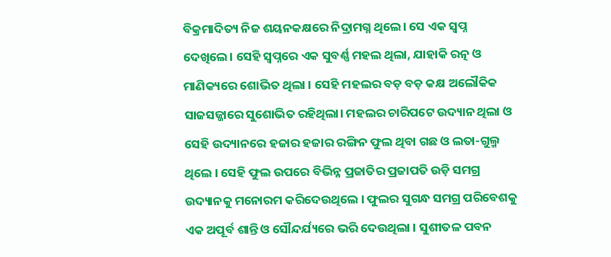ବିକ୍ରମାଦିତ୍ୟ ନିଜ ଶୟନକକ୍ଷରେ ନିଦ୍ରାମଗ୍ନ ଥିଲେ। ସେ ଏକ ସ୍ୱପ୍ନ ଦେଖିଲେ। ସେହି ସ୍ୱପ୍ନରେ ଏକ ସୁବର୍ଣ୍ଣ ମହଲ ଥିଲା, ଯାହାକି ରତ୍ନ ଓ ମାଣିକ୍ୟରେ ଶୋଭିତ ଥିଲା । ସେହି ମହଲର ବଡ଼ ବଡ଼ କକ୍ଷ ଅଲୌକିକ ସାଜସଜ୍ଜାରେ ସୁଶୋଭିତ ରହିଥିଲା। ମହଲର ଚାରିପଟେ ଉଦ୍ୟାନ ଥିଲା ଓ ସେହି ଉଦ୍ୟାନରେ ହଜାର ହଜାର ରଙ୍ଗିନ ଫୁଲ ଥିବା ଗଛ ଓ ଲତା-ଗୁଲ୍ମ ଥିଲେ । ସେହି ଫୁଲ ଉପରେ ବିଭିନ୍ନ ପ୍ରଜାତିର ପ୍ରଜାପତି ଉଡ଼ି ସମଗ୍ର ଉଦ୍ୟାନକୁ ମନୋରମ କରିଦେଉଥିଲେ । ଫୁଲର ସୁଗନ୍ଧ ସମଗ୍ର ପରିବେଶକୁ ଏକ ଅପୂର୍ବ ଶାନ୍ତି ଓ ସୌନ୍ଦର୍ଯ୍ୟରେ ଭରି ଦେଉଥିଲା । ସୁଶୀତଳ ପବନ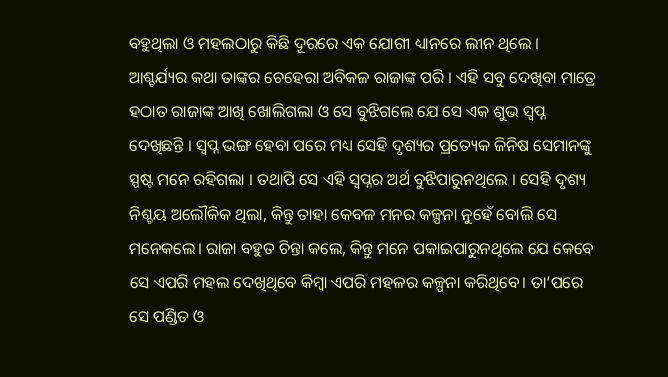ବହୁଥିଲା ଓ ମହଲଠାରୁ କିଛି ଦୂରରେ ଏକ ଯୋଗୀ ଧ୍ୟାନରେ ଲୀନ ଥିଲେ । ଆଶ୍ଚର୍ଯ୍ୟର କଥା ତାଙ୍କର ଚେହେରା ଅବିକଳ ରାଜାଙ୍କ ପରି । ଏହି ସବୁ ଦେଖିବା ମାତ୍ରେ ହଠାତ ରାଜାଙ୍କ ଆଖି ଖୋଲିଗଲା ଓ ସେ ବୁଝିଗଲେ ଯେ ସେ ଏକ ଶୁଭ ସ୍ୱପ୍ନ ଦେଖିଛନ୍ତି । ସ୍ୱପ୍ନ ଭଙ୍ଗ ହେବା ପରେ ମଧ୍ୟ ସେହି ଦୃଶ୍ୟର ପ୍ରତ୍ୟେକ ଜିନିଷ ସେମାନଙ୍କୁ ସ୍ପଷ୍ଟ ମନେ ରହିଗଲା । ତଥାପି ସେ ଏହି ସ୍ୱପ୍ନର ଅର୍ଥ ବୁଝିପାରୁନଥିଲେ । ସେହି ଦୃଶ୍ୟ ନିଶ୍ଚୟ ଅଲୌକିକ ଥିଲା, କିନ୍ତୁ ତାହା କେବଳ ମନର କଳ୍ପନା ନୁହେଁ ବୋଲି ସେ ମନେକଲେ। ରାଜା ବହୁତ ଚିନ୍ତା କଲେ, କିନ୍ତୁ ମନେ ପକାଇପାରୁନଥିଲେ ଯେ କେବେ ସେ ଏପରି ମହଲ ଦେଖିଥିବେ କିମ୍ବା ଏପରି ମହଳର କଳ୍ପନା କରିଥିବେ। ତା’ପରେ ସେ ପଣ୍ଡିତ ଓ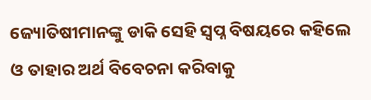ଜ୍ୟୋତିଷୀମାନଙ୍କୁ ଡାକି ସେହି ସ୍ୱପ୍ନ ବିଷୟରେ କହିଲେ ଓ ତାହାର ଅର୍ଥ ବିବେଚନା କରିବାକୁ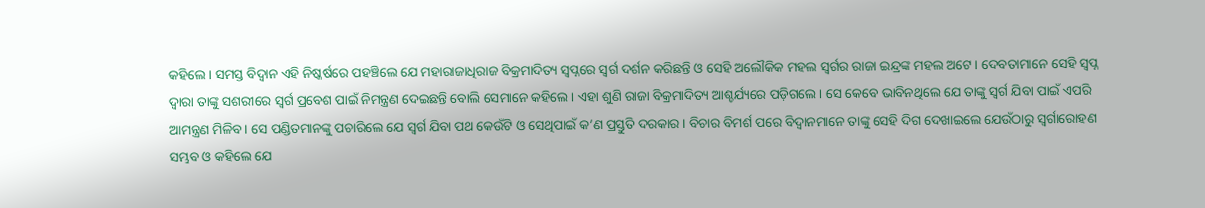କହିଲେ । ସମସ୍ତ ବିଦ୍ୱାନ ଏହି ନିଷ୍କର୍ଷରେ ପହଞ୍ଚିଲେ ଯେ ମହାରାଜାଧିରାଜ ବିକ୍ରମାଦିତ୍ୟ ସ୍ୱପ୍ନରେ ସ୍ଵର୍ଗ ଦର୍ଶନ କରିଛନ୍ତି ଓ ସେହି ଅଲୌକିକ ମହଲ ସ୍ଵର୍ଗର ରାଜା ଇନ୍ଦ୍ରଙ୍କ ମହଲ ଅଟେ। ଦେବତାମାନେ ସେହି ସ୍ୱପ୍ନ ଦ୍ୱାରା ତାଙ୍କୁ ସଶରୀରେ ସ୍ଵର୍ଗ ପ୍ରବେଶ ପାଇଁ ନିମନ୍ତ୍ରଣ ଦେଇଛନ୍ତି ବୋଲି ସେମାନେ କହିଲେ । ଏହା ଶୁଣି ରାଜା ବିକ୍ରମାଦିତ୍ୟ ଆଶ୍ଚର୍ଯ୍ୟରେ ପଡ଼ିଗଲେ । ସେ କେବେ ଭାବିନଥିଲେ ଯେ ତାଙ୍କୁ ସ୍ଵର୍ଗ ଯିବା ପାଇଁ ଏପରି ଆମନ୍ତ୍ରଣ ମିଳିବ। ସେ ପଣ୍ଡିତମାନଙ୍କୁ ପଚାରିଲେ ଯେ ସ୍ଵର୍ଗ ଯିବା ପଥ କେଉଁଟି ଓ ସେଥିପାଇଁ କ’ଣ ପ୍ରସ୍ତୁତି ଦରକାର । ବିଚାର ବିମର୍ଶ ପରେ ବିଦ୍ୱାନମାନେ ତାଙ୍କୁ ସେହି ଦିଗ ଦେଖାଇଲେ ଯେଉଁଠାରୁ ସ୍ଵର୍ଗାରୋହଣ ସମ୍ଭବ ଓ କହିଲେ ଯେ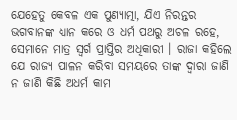ଯେହେତୁ କେବଳ ଏକ ପୁଣ୍ୟାତ୍ମା, ଯିଏ ନିରନ୍ତର ଭଗବାନଙ୍କ ଧ୍ୟାନ କରେ ଓ ଧର୍ମ ପଥରୁ ଅଚଳ ରହେ, ସେମାନେ ମାତ୍ର ସ୍ଵର୍ଗ ପ୍ରାପ୍ତିର ଅଧିକାରୀ । ରାଜା କହିଲେ ଯେ ରାଜ୍ୟ ପାଳନ କରିବା ସମୟରେ ତାଙ୍କ ଦ୍ୱାରା ଜାଣି ନ ଜାଣି କିଛି ଅଧର୍ମ କାମ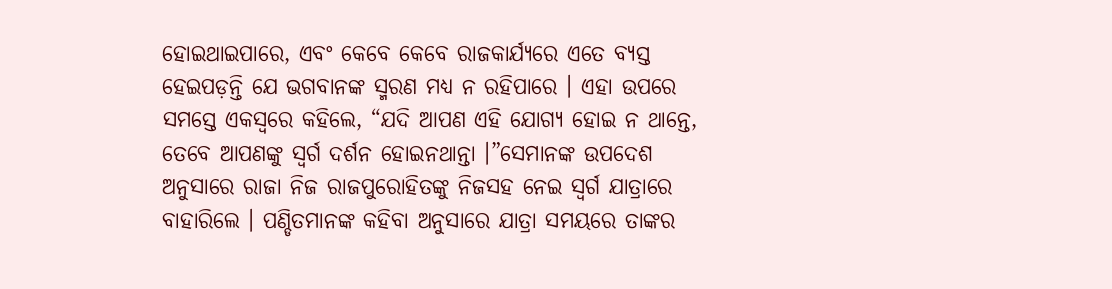ହୋଇଥାଇପାରେ, ଏବଂ କେବେ କେବେ ରାଜକାର୍ଯ୍ୟରେ ଏତେ ବ୍ୟସ୍ତ ହେଇପଡ଼ନ୍ତି ଯେ ଭଗବାନଙ୍କ ସ୍ମରଣ ମଧ୍ୟ ନ ରହିପାରେ । ଏହା ଉପରେ ସମସ୍ତେ ଏକସ୍ୱରେ କହିଲେ, “ଯଦି ଆପଣ ଏହି ଯୋଗ୍ୟ ହୋଇ ନ ଥାନ୍ତେ, ତେବେ ଆପଣଙ୍କୁ ସ୍ଵର୍ଗ ଦର୍ଶନ ହୋଇନଥାନ୍ତା ।”ସେମାନଙ୍କ ଉପଦେଶ ଅନୁସାରେ ରାଜା ନିଜ ରାଜପୁରୋହିତଙ୍କୁ ନିଜସହ ନେଇ ସ୍ଵର୍ଗ ଯାତ୍ରାରେ ବାହାରିଲେ । ପଣ୍ଡିତମାନଙ୍କ କହିବା ଅନୁସାରେ ଯାତ୍ରା ସମୟରେ ତାଙ୍କର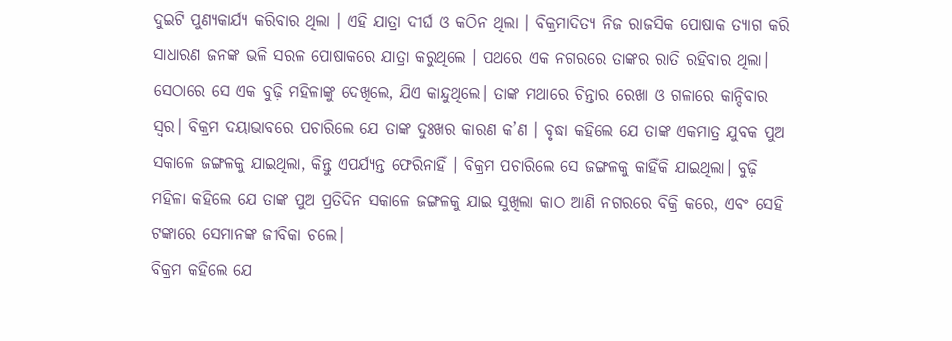ଦୁଇଟି ପୁଣ୍ୟକାର୍ଯ୍ୟ କରିବାର ଥିଲା । ଏହି ଯାତ୍ରା ଦୀର୍ଘ ଓ କଠିନ ଥିଲା । ବିକ୍ରମାଦିତ୍ୟ ନିଜ ରାଜସିକ ପୋଷାକ ତ୍ୟାଗ କରି ସାଧାରଣ ଜନଙ୍କ ଭଳି ସରଳ ପୋଷାକରେ ଯାତ୍ରା କରୁଥିଲେ । ପଥରେ ଏକ ନଗରରେ ତାଙ୍କର ରାତି ରହିବାର ଥିଲା। ସେଠାରେ ସେ ଏକ ବୁଢ଼ି ମହିଳାଙ୍କୁ ଦେଖିଲେ, ଯିଏ କାନ୍ଦୁଥିଲେ। ତାଙ୍କ ମଥାରେ ଚିନ୍ତାର ରେଖା ଓ ଗଳାରେ କାନ୍ଦିବାର ସ୍ୱର। ବିକ୍ରମ ଦୟାଭାବରେ ପଚାରିଲେ ଯେ ତାଙ୍କ ଦୁଃଖର କାରଣ କ’ଣ । ବୃଦ୍ଧା କହିଲେ ଯେ ତାଙ୍କ ଏକମାତ୍ର ଯୁବକ ପୁଅ ସକାଳେ ଜଙ୍ଗଳକୁ ଯାଇଥିଲା, କିନ୍ତୁ ଏପର୍ଯ୍ୟନ୍ତ ଫେରିନାହିଁ । ବିକ୍ରମ ପଚାରିଲେ ସେ ଜଙ୍ଗଳକୁ କାହିଁକି ଯାଇଥିଲା। ବୁଢ଼ି ମହିଳା କହିଲେ ଯେ ତାଙ୍କ ପୁଅ ପ୍ରତିଦିନ ସକାଳେ ଜଙ୍ଗଳକୁ ଯାଇ ସୁଖିଲା କାଠ ଆଣି ନଗରରେ ବିକ୍ରି କରେ, ଏବଂ ସେହି ଟଙ୍କାରେ ସେମାନଙ୍କ ଜୀବିକା ଚଲେ।
ବିକ୍ରମ କହିଲେ ଯେ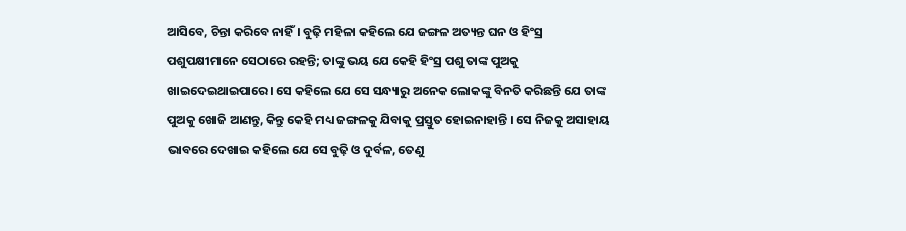ଆସିବେ, ଚିନ୍ତା କରିବେ ନାହିଁ। ବୁଢ଼ି ମହିଳା କହିଲେ ଯେ ଜଙ୍ଗଳ ଅତ୍ୟନ୍ତ ଘନ ଓ ହିଂସ୍ର ପଶୁପକ୍ଷୀମାନେ ସେଠାରେ ରହନ୍ତି; ତାଙ୍କୁ ଭୟ ଯେ କେହି ହିଂସ୍ର ପଶୁ ତାଙ୍କ ପୁଅକୁ ଖାଇଦେଇଥାଇପାରେ। ସେ କହିଲେ ଯେ ସେ ସନ୍ଧ୍ୟାରୁ ଅନେକ ଲୋକଙ୍କୁ ବିନତି କରିଛନ୍ତି ଯେ ତାଙ୍କ ପୁଅକୁ ଖୋଜି ଆଣନ୍ତୁ, କିନ୍ତୁ କେହି ମଧ୍ୟ ଜଙ୍ଗଳକୁ ଯିବାକୁ ପ୍ରସ୍ତୁତ ହୋଇନାହାନ୍ତି । ସେ ନିଜକୁ ଅସାହାୟ ଭାବରେ ଦେଖାଇ କହିଲେ ଯେ ସେ ବୁଢ଼ି ଓ ଦୁର୍ବଳ, ତେଣୁ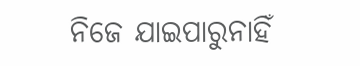ନିଜେ ଯାଇପାରୁନାହିଁ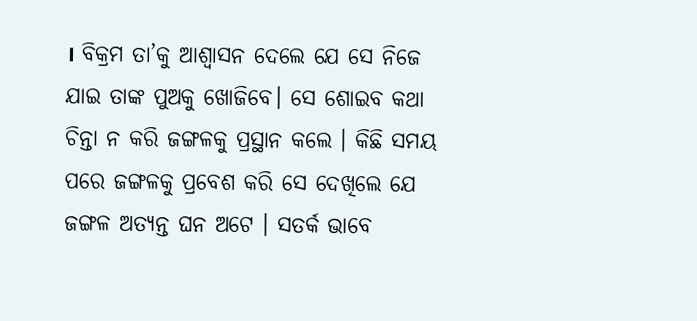। ବିକ୍ରମ ତା’କୁ ଆଶ୍ୱାସନ ଦେଲେ ଯେ ସେ ନିଜେ ଯାଇ ତାଙ୍କ ପୁଅକୁ ଖୋଜିବେ। ସେ ଶୋଇବ କଥା ଚିନ୍ତା ନ କରି ଜଙ୍ଗଳକୁ ପ୍ରସ୍ଥାନ କଲେ । କିଛି ସମୟ ପରେ ଜଙ୍ଗଳକୁ ପ୍ରବେଶ କରି ସେ ଦେଖିଲେ ଯେ ଜଙ୍ଗଳ ଅତ୍ୟନ୍ତ ଘନ ଅଟେ । ସତର୍କ ଭାବେ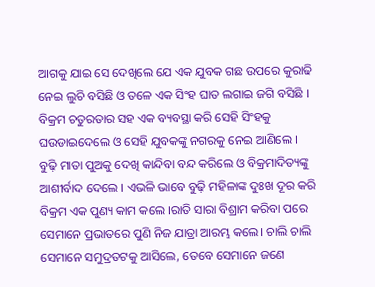ଆଗକୁ ଯାଇ ସେ ଦେଖିଲେ ଯେ ଏକ ଯୁବକ ଗଛ ଉପରେ କୁରାଢି ନେଇ ଲୁଚି ବସିଛି ଓ ତଳେ ଏକ ସିଂହ ଘାତ ଲଗାଇ ଜଗି ବସିଛି । ବିକ୍ରମ ଚତୁରତାର ସହ ଏକ ବ୍ୟବସ୍ଥା କରି ସେହି ସିଂହକୁ ଘଉଡାଇଦେଲେ ଓ ସେହି ଯୁବକଙ୍କୁ ନଗରକୁ ନେଇ ଆଣିଲେ । ବୁଢ଼ି ମାତା ପୁଅକୁ ଦେଖି କାନ୍ଦିବା ବନ୍ଦ କରିଲେ ଓ ବିକ୍ରମାଦିତ୍ୟଙ୍କୁ ଆଶୀର୍ବାଦ ଦେଲେ । ଏଭଳି ଭାବେ ବୁଢ଼ି ମହିଳାଙ୍କ ଦୁଃଖ ଦୂର କରି ବିକ୍ରମ ଏକ ପୁଣ୍ୟ କାମ କଲେ ।ରାତି ସାରା ବିଶ୍ରାମ କରିବା ପରେ ସେମାନେ ପ୍ରଭାତରେ ପୁଣି ନିଜ ଯାତ୍ରା ଆରମ୍ଭ କଲେ। ଚାଲି ଚାଲି ସେମାନେ ସମୁଦ୍ରତଟକୁ ଆସିଲେ, ତେବେ ସେମାନେ ଜଣେ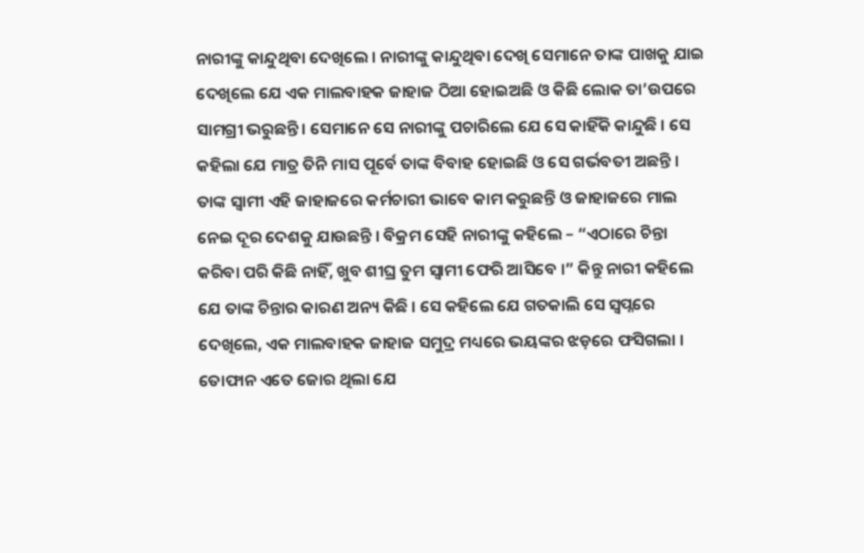ନାରୀଙ୍କୁ କାନ୍ଦୁଥିବା ଦେଖିଲେ । ନାରୀଙ୍କୁ କାନ୍ଦୁଥିବା ଦେଖି ସେମାନେ ତାଙ୍କ ପାଖକୁ ଯାଇ ଦେଖିଲେ ଯେ ଏକ ମାଲବାହକ ଜାହାଜ ଠିଆ ହୋଇଅଛି ଓ କିଛି ଲୋକ ତା’ଉପରେ ସାମଗ୍ରୀ ଭରୁଛନ୍ତି । ସେମାନେ ସେ ନାରୀଙ୍କୁ ପଚାରିଲେ ଯେ ସେ କାହିଁକି କାନ୍ଦୁଛି । ସେ କହିଲା ଯେ ମାତ୍ର ତିନି ମାସ ପୂର୍ବେ ତାଙ୍କ ବିବାହ ହୋଇଛି ଓ ସେ ଗର୍ଭବତୀ ଅଛନ୍ତି । ତାଙ୍କ ସ୍ଵାମୀ ଏହି ଜାହାଜରେ କର୍ମଚାରୀ ଭାବେ କାମ କରୁଛନ୍ତି ଓ ଜାହାଜରେ ମାଲ ନେଇ ଦୂର ଦେଶକୁ ଯାଉଛନ୍ତି । ବିକ୍ରମ ସେହି ନାରୀଙ୍କୁ କହିଲେ – “ଏଠାରେ ଚିନ୍ତା କରିବା ପରି କିଛି ନାହିଁ, ଖୁବ ଶୀଘ୍ର ତୁମ ସ୍ଵାମୀ ଫେରି ଆସିବେ ।” କିନ୍ତୁ ନାରୀ କହିଲେ ଯେ ତାଙ୍କ ଚିନ୍ତାର କାରଣ ଅନ୍ୟ କିଛି । ସେ କହିଲେ ଯେ ଗତକାଲି ସେ ସ୍ଵପ୍ନରେ ଦେଖିଲେ, ଏକ ମାଲବାହକ ଜାହାଜ ସମୁଦ୍ର ମଧ୍ୟରେ ଭୟଙ୍କର ଝଡ଼ରେ ଫସିଗଲା । ତୋଫାନ ଏତେ ଜୋର ଥିଲା ଯେ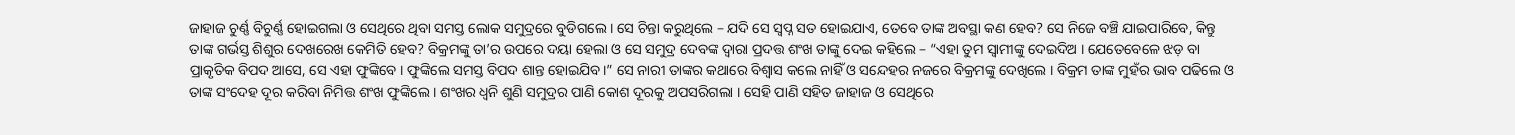ଜାହାଜ ଚୁର୍ଣ୍ଣ ବିଚୁର୍ଣ୍ଣ ହୋଇଗଲା ଓ ସେଥିରେ ଥିବା ସମସ୍ତ ଲୋକ ସମୁଦ୍ରରେ ବୁଡିଗଲେ । ସେ ଚିନ୍ତା କରୁଥିଲେ – ଯଦି ସେ ସ୍ଵପ୍ନ ସତ ହୋଇଯାଏ, ତେବେ ତାଙ୍କ ଅବସ୍ଥା କଣ ହେବ? ସେ ନିଜେ ବଞ୍ଚି ଯାଇପାରିବେ, କିନ୍ତୁ ତାଙ୍କ ଗର୍ଭସ୍ତ ଶିଶୁର ଦେଖରେଖ କେମିତି ହେବ? ବିକ୍ରମଙ୍କୁ ତା’ର ଉପରେ ଦୟା ହେଲା ଓ ସେ ସମୁଦ୍ର ଦେବଙ୍କ ଦ୍ୱାରା ପ୍ରଦତ୍ତ ଶଂଖ ତାଙ୍କୁ ଦେଇ କହିଲେ – “ଏହା ତୁମ ସ୍ଵାମୀଙ୍କୁ ଦେଇଦିଅ । ଯେତେବେଳେ ଝଡ଼ ବା ପ୍ରାକୃତିକ ବିପଦ ଆସେ, ସେ ଏହା ଫୁଙ୍କିବେ । ଫୁଙ୍କିଲେ ସମସ୍ତ ବିପଦ ଶାନ୍ତ ହୋଇଯିବ।” ସେ ନାରୀ ତାଙ୍କର କଥାରେ ବିଶ୍ୱାସ କଲେ ନାହିଁ ଓ ସନ୍ଦେହର ନଜରେ ବିକ୍ରମଙ୍କୁ ଦେଖିଲେ । ବିକ୍ରମ ତାଙ୍କ ମୁହଁର ଭାବ ପଢିଲେ ଓ ତାଙ୍କ ସଂଦେହ ଦୂର କରିବା ନିମିତ୍ତ ଶଂଖ ଫୁଙ୍କିଲେ । ଶଂଖର ଧ୍ୱନି ଶୁଣି ସମୁଦ୍ରର ପାଣି କୋଶ ଦୂରକୁ ଅପସରିଗଲା । ସେହି ପାଣି ସହିତ ଜାହାଜ ଓ ସେଥିରେ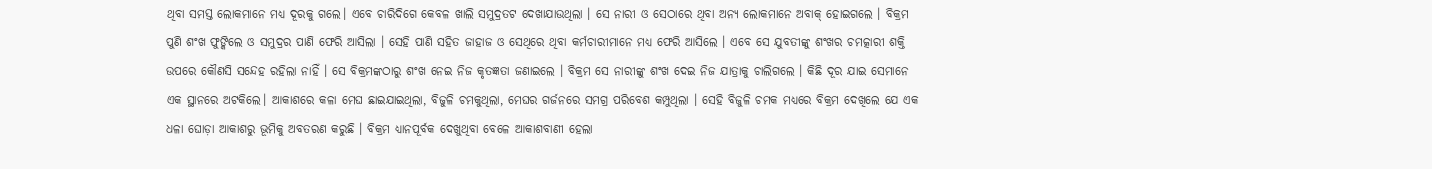ଥିବା ସମସ୍ତ ଲୋକମାନେ ମଧ୍ୟ ଦୂରକୁ ଗଲେ। ଏବେ ଚାରିଦିଗେ କେବଳ ଖାଲି ସମୁଦ୍ରତଟ ଦେଖାଯାଉଥିଲା । ସେ ନାରୀ ଓ ସେଠାରେ ଥିବା ଅନ୍ୟ ଲୋକମାନେ ଅବାକ୍ ହୋଇଗଲେ । ବିକ୍ରମ ପୁଣି ଶଂଖ ଫୁଙ୍କିଲେ ଓ ସମୁଦ୍ରର ପାଣି ଫେରି ଆସିଲା । ସେହି ପାଣି ସହିତ ଜାହାଜ ଓ ସେଥିରେ ଥିବା କର୍ମଚାରୀମାନେ ମଧ୍ୟ ଫେରି ଆସିଲେ । ଏବେ ସେ ଯୁବତୀଙ୍କୁ ଶଂଖର ଚମତ୍କାରୀ ଶକ୍ତି ଉପରେ କୌଣସି ସନ୍ଦେହ ରହିଲା ନାହିଁ । ସେ ବିକ୍ରମଙ୍କଠାରୁ ଶଂଖ ନେଇ ନିଜ କୃତଜ୍ଞତା ଜଣାଇଲେ । ବିକ୍ରମ ସେ ନାରୀଙ୍କୁ ଶଂଖ ଦେଇ ନିଜ ଯାତ୍ରାକୁ ଚାଲିଗଲେ । କିଛି ଦୂର ଯାଇ ସେମାନେ ଏକ ସ୍ଥାନରେ ଅଟକିଲେ। ଆକାଶରେ କଳା ମେଘ ଛାଇଯାଇଥିଲା, ବିଜୁଳି ଚମକୁଥିଲା, ମେଘର ଗର୍ଜନରେ ସମଗ୍ର ପରିବେଶ କମ୍ପୁଥିଲା । ସେହି ବିଜୁଳି ଚମକ ମଧ୍ୟରେ ବିକ୍ରମ ଦେଖିଲେ ଯେ ଏକ ଧଳା ଘୋଡ଼ା ଆକାଶରୁ ଭୂମିକୁ ଅବତରଣ କରୁଛି । ବିକ୍ରମ ଧ୍ୟାନପୂର୍ବକ ଦେଖୁଥିବା ବେଳେ ଆକାଶବାଣୀ ହେଲା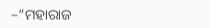–“ମହାରାଜ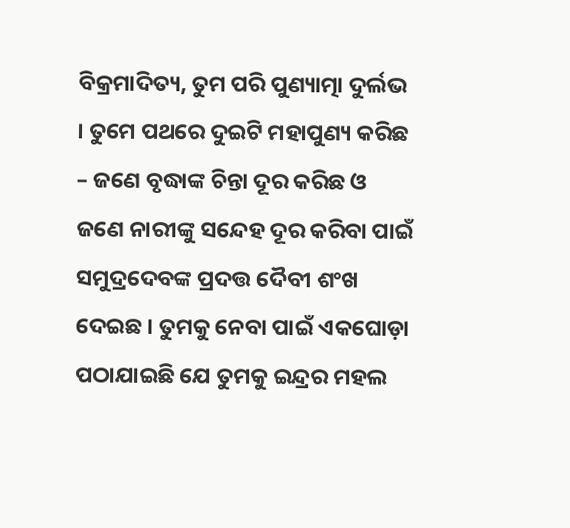ବିକ୍ରମାଦିତ୍ୟ, ତୁମ ପରି ପୁଣ୍ୟାତ୍ମା ଦୁର୍ଲଭ । ତୁମେ ପଥରେ ଦୁଇଟି ମହାପୁଣ୍ୟ କରିଛ – ଜଣେ ବୃଦ୍ଧାଙ୍କ ଚିନ୍ତା ଦୂର କରିଛ ଓ ଜଣେ ନାରୀଙ୍କୁ ସନ୍ଦେହ ଦୂର କରିବା ପାଇଁ ସମୁଦ୍ରଦେବଙ୍କ ପ୍ରଦତ୍ତ ଦୈବୀ ଶଂଖ ଦେଇଛ । ତୁମକୁ ନେବା ପାଇଁ ଏକଘୋଡ଼ା ପଠାଯାଇଛି ଯେ ତୁମକୁ ଇନ୍ଦ୍ରର ମହଲ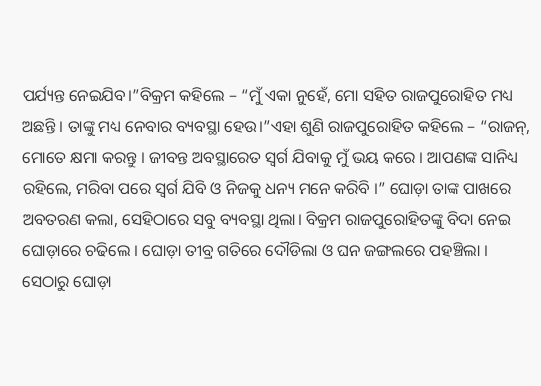ପର୍ଯ୍ୟନ୍ତ ନେଇଯିବ।”ବିକ୍ରମ କହିଲେ – “ମୁଁ ଏକା ନୁହେଁ, ମୋ ସହିତ ରାଜପୁରୋହିତ ମଧ୍ୟ ଅଛନ୍ତି । ତାଙ୍କୁ ମଧ୍ୟ ନେବାର ବ୍ୟବସ୍ଥା ହେଉ।”ଏହା ଶୁଣି ରାଜପୁରୋହିତ କହିଲେ – “ରାଜନ୍, ମୋତେ କ୍ଷମା କରନ୍ତୁ । ଜୀବନ୍ତ ଅବସ୍ଥାରେତ ସ୍ଵର୍ଗ ଯିବାକୁ ମୁଁ ଭୟ କରେ । ଆପଣଙ୍କ ସାନିଧ୍ୟ ରହିଲେ, ମରିବା ପରେ ସ୍ଵର୍ଗ ଯିବି ଓ ନିଜକୁ ଧନ୍ୟ ମନେ କରିବି ।” ଘୋଡ଼ା ତାଙ୍କ ପାଖରେ ଅବତରଣ କଲା, ସେହିଠାରେ ସବୁ ବ୍ୟବସ୍ଥା ଥିଲା। ବିକ୍ରମ ରାଜପୁରୋହିତଙ୍କୁ ବିଦା ନେଇ ଘୋଡ଼ାରେ ଚଢିଲେ । ଘୋଡ଼ା ତୀବ୍ର ଗତିରେ ଦୌଡିଲା ଓ ଘନ ଜଙ୍ଗଲରେ ପହଞ୍ଚିଲା । ସେଠାରୁ ଘୋଡ଼ା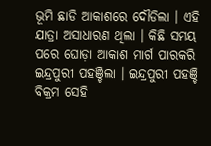ଭୂମି ଛାଡି ଆକାଶରେ ଦୌଡିଲା । ଏହି ଯାତ୍ରା ଅସାଧାରଣ ଥିଲା । କିଛି ସମୟ ପରେ ଘୋଡ଼ା ଆକାଶ ମାର୍ଗ ପାରକରି ଇନ୍ଦ୍ରପୁରୀ ପହଞ୍ଚିଲା । ଇନ୍ଦ୍ରପୁରୀ ପହଞ୍ଚି ବିକ୍ରମ ସେହି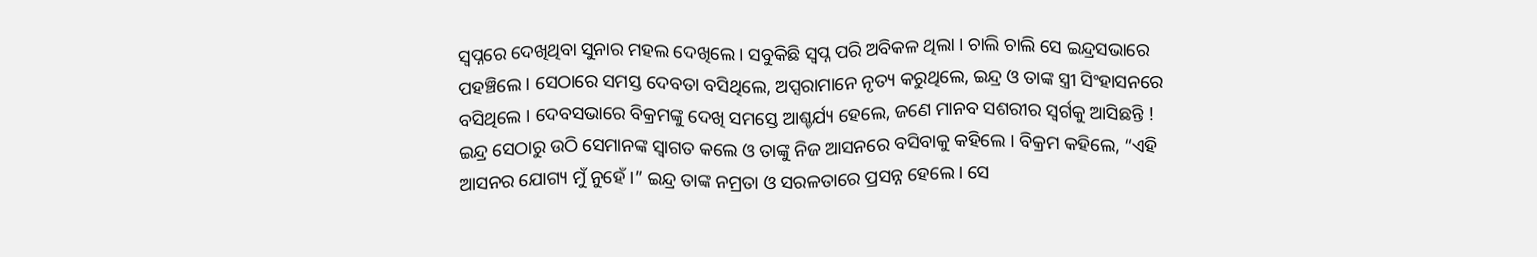ସ୍ଵପ୍ନରେ ଦେଖିଥିବା ସୁନାର ମହଲ ଦେଖିଲେ । ସବୁକିଛି ସ୍ଵପ୍ନ ପରି ଅବିକଳ ଥିଲା । ଚାଲି ଚାଲି ସେ ଇନ୍ଦ୍ରସଭାରେ ପହଞ୍ଚିଲେ । ସେଠାରେ ସମସ୍ତ ଦେବତା ବସିଥିଲେ, ଅପ୍ସରାମାନେ ନୃତ୍ୟ କରୁଥିଲେ, ଇନ୍ଦ୍ର ଓ ତାଙ୍କ ସ୍ତ୍ରୀ ସିଂହାସନରେ ବସିଥିଲେ । ଦେବସଭାରେ ବିକ୍ରମଙ୍କୁ ଦେଖି ସମସ୍ତେ ଆଶ୍ଚର୍ଯ୍ୟ ହେଲେ, ଜଣେ ମାନବ ସଶରୀର ସ୍ଵର୍ଗକୁ ଆସିଛନ୍ତି ! ଇନ୍ଦ୍ର ସେଠାରୁ ଉଠି ସେମାନଙ୍କ ସ୍ବାଗତ କଲେ ଓ ତାଙ୍କୁ ନିଜ ଆସନରେ ବସିବାକୁ କହିଲେ । ବିକ୍ରମ କହିଲେ, “ଏହି ଆସନର ଯୋଗ୍ୟ ମୁଁ ନୁହେଁ ।” ଇନ୍ଦ୍ର ତାଙ୍କ ନମ୍ରତା ଓ ସରଳତାରେ ପ୍ରସନ୍ନ ହେଲେ। ସେ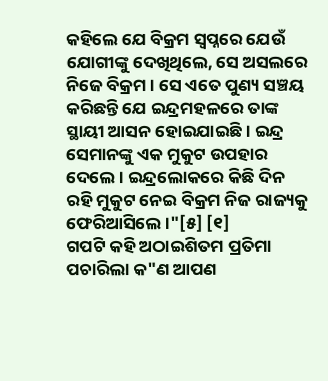କହିଲେ ଯେ ବିକ୍ରମ ସ୍ଵପ୍ନରେ ଯେଉଁ ଯୋଗୀଙ୍କୁ ଦେଖିଥିଲେ, ସେ ଅସଲରେ ନିଜେ ବିକ୍ରମ । ସେ ଏତେ ପୁଣ୍ୟ ସଞ୍ଚୟ କରିଛନ୍ତି ଯେ ଇନ୍ଦ୍ରମହଳରେ ତାଙ୍କ ସ୍ଥାୟୀ ଆସନ ହୋଇଯାଇଛି । ଇନ୍ଦ୍ର ସେମାନଙ୍କୁ ଏକ ମୁକୁଟ ଉପହାର ଦେଲେ । ଇନ୍ଦ୍ରଲୋକରେ କିଛି ଦିନ ରହି ମୁକୁଟ ନେଇ ବିକ୍ରମ ନିଜ ରାଜ୍ୟକୁ ଫେରିଆସିଲେ ।"[୫] [୧]
ଗପଟି କହି ଅଠାଇଶିତମ ପ୍ରତିମା ପଚାରିଲା କ"ଣ ଆପଣ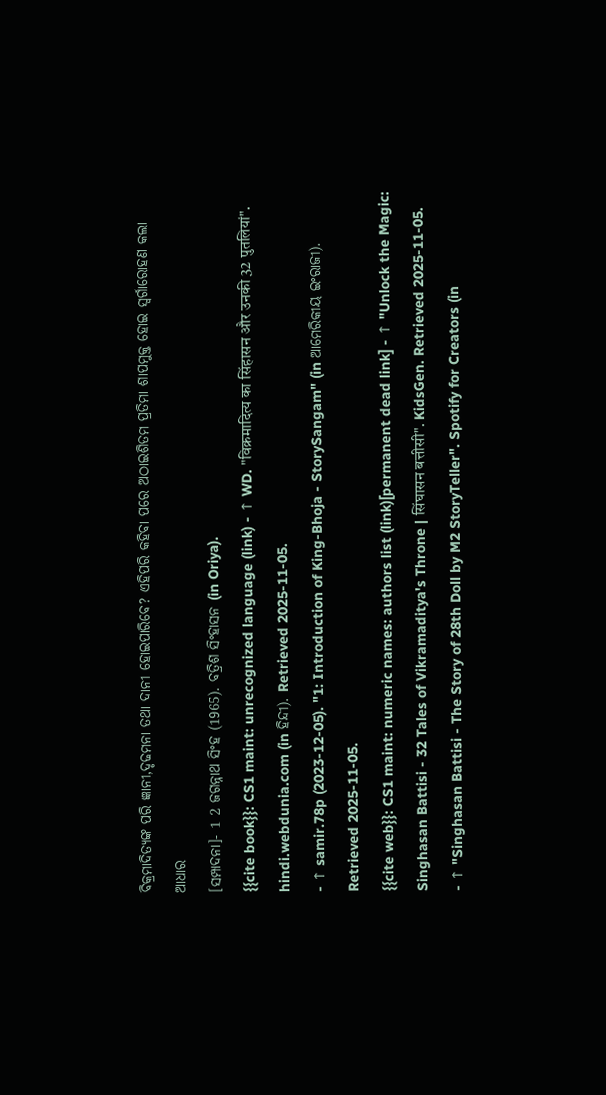ବିକ୍ରମାଦିତ୍ୟଙ୍କ ପରି ଜ୍ଞାନୀ,ଦୃଢମନା ତଥା ଦାନୀ ହୋଇପାରିବେ? ଏହିପରି କହିବା ପରେ ଅଠାଇଶିତମ ପ୍ରତିମା ଶାପମୁକ୍ତ ହୋଇ ସ୍ଵର୍ଗାରୋହଣ କଲା
ଆଧାର
[ସମ୍ପାଦନା]- 1 2 ଜଗନ୍ନାଥ ସିଂହ (1965). ବତ୍ରିଶ ସିଂହାସନ (in Oriya).
{{cite book}}: CS1 maint: unrecognized language (link) - ↑ WD. "विक्रमादित्य का सिंहासन और उनकी 32 पुतलियां". hindi.webdunia.com (in ହିନ୍ଦୀ). Retrieved 2025-11-05.
- ↑ samir.78p (2023-12-05). "1: Introduction of King-Bhoja - StorySangam" (in ଆମେରିକୀୟ ଇଂରାଜୀ). Retrieved 2025-11-05.
{{cite web}}: CS1 maint: numeric names: authors list (link)[permanent dead link] - ↑ "Unlock the Magic: Singhasan Battisi - 32 Tales of Vikramaditya's Throne | सिंघासन बत्तीसी". KidsGen. Retrieved 2025-11-05.
- ↑ "Singhasan Battisi - The Story of 28th Doll by M2 StoryTeller". Spotify for Creators (in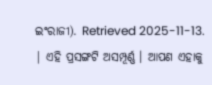ଇଂରାଜୀ). Retrieved 2025-11-13.
| ଏହି ପ୍ରସଙ୍ଗଟି ଅସମ୍ପୂର୍ଣ୍ଣ । ଆପଣ ଏହାକୁ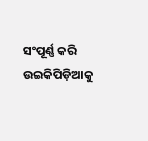ସଂପୂର୍ଣ୍ଣ କରି ଉଇକିପିଡ଼ିଆକୁ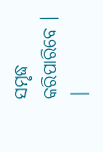ସମୃଦ୍ଧ କରିପାରିବେ । |